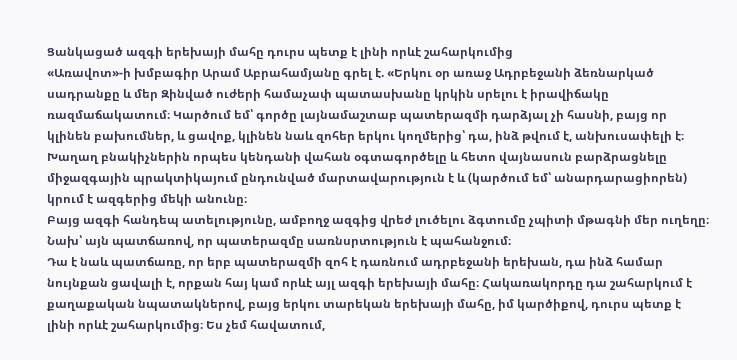Ցանկացած ազգի երեխայի մահը դուրս պետք է լինի որևէ շահարկումից
«Առավոտ»-ի խմբագիր Արամ Աբրահամյանը գրել է. «Երկու օր առաջ Ադրբեջանի ձեռնարկած սադրանքը և մեր Զինված ուժերի համաչափ պատասխանը կրկին սրելու է իրավիճակը ռազմաճակատում։ Կարծում եմ՝ գործը լայնամաշտաբ պատերազմի դարձյալ չի հասնի, բայց որ կլինեն բախումներ, և ցավոք, կլինեն նաև զոհեր երկու կողմերից՝ դա, ինձ թվում է, անխուսափելի է։ Խաղաղ բնակիչներին որպես կենդանի վահան օգտագործելը և հետո վայնասուն բարձրացնելը միջազգային պրակտիկայում ընդունված մարտավարություն է և (կարծում եմ՝ անարդարացիորեն) կրում է ազգերից մեկի անունը։
Բայց ազգի հանդեպ ատելությունը, ամբողջ ազգից վրեժ լուծելու ձգտումը չպիտի մթագնի մեր ուղեղը։ Նախ՝ այն պատճառով, որ պատերազմը սառնսրտություն է պահանջում։
Դա է նաև պատճառը, որ երբ պատերազմի զոհ է դառնում ադրբեջանի երեխան, դա ինձ համար նույնքան ցավալի է, որքան հայ կամ որևէ այլ ազգի երեխայի մահը։ Հակառակորդը դա շահարկում է քաղաքական նպատակներով, բայց երկու տարեկան երեխայի մահը, իմ կարծիքով, դուրս պետք է լինի որևէ շահարկումից։ Ես չեմ հավատում,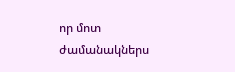որ մոտ ժամանակներս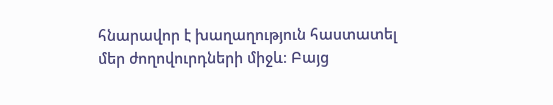հնարավոր է խաղաղություն հաստատել մեր ժողովուրդների միջև։ Բայց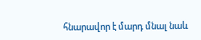հնարավոր է մարդ մնալ նաև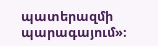պատերազմի պարագայում»։